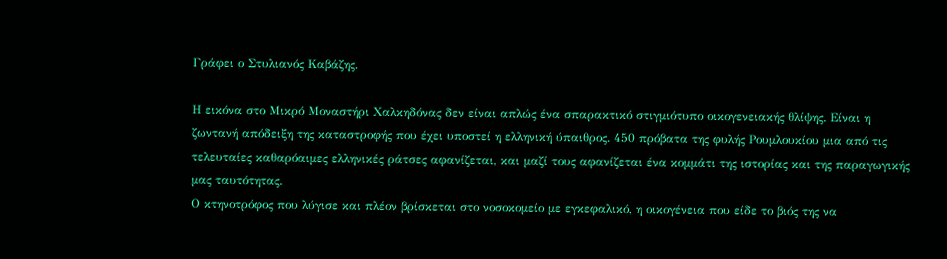Γράφει ο Στυλιανός Καβάζης.

Η εικόνα στο Μικρό Μοναστήρι Χαλκηδόνας δεν είναι απλώς ένα σπαρακτικό στιγμιότυπο οικογενειακής θλίψης. Είναι η ζωντανή απόδειξη της καταστροφής που έχει υποστεί η ελληνική ύπαιθρος. 450 πρόβατα της φυλής Ρουμλουκίου μια από τις τελευταίες καθαρόαιμες ελληνικές ράτσες αφανίζεται, και μαζί τους αφανίζεται ένα κομμάτι της ιστορίας και της παραγωγικής μας ταυτότητας.
Ο κτηνοτρόφος που λύγισε και πλέον βρίσκεται στο νοσοκομείο με εγκεφαλικό, η οικογένεια που είδε το βιός της να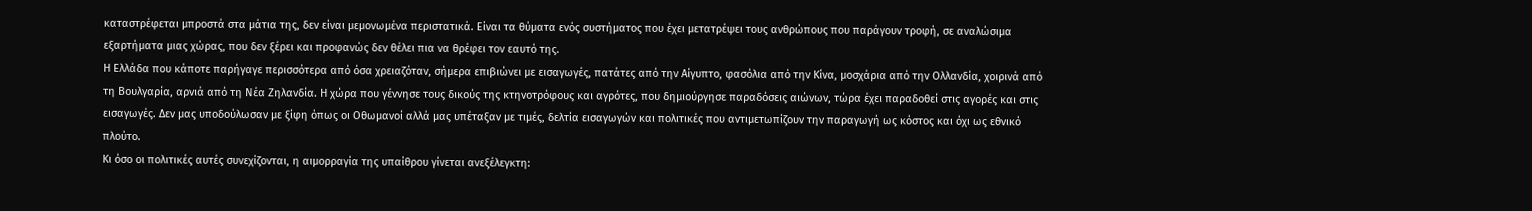καταστρέφεται μπροστά στα μάτια της, δεν είναι μεμονωμένα περιστατικά. Είναι τα θύματα ενός συστήματος που έχει μετατρέψει τους ανθρώπους που παράγουν τροφή, σε αναλώσιμα εξαρτήματα μιας χώρας, που δεν ξέρει και προφανώς δεν θέλει πια να θρέφει τον εαυτό της.
Η Ελλάδα που κάποτε παρήγαγε περισσότερα από όσα χρειαζόταν, σήμερα επιβιώνει με εισαγωγές, πατάτες από την Αίγυπτο, φασόλια από την Κίνα, μοσχάρια από την Ολλανδία, χοιρινά από τη Βουλγαρία, αρνιά από τη Νέα Ζηλανδία. Η χώρα που γέννησε τους δικούς της κτηνοτρόφους και αγρότες, που δημιούργησε παραδόσεις αιώνων, τώρα έχει παραδοθεί στις αγορές και στις εισαγωγές. Δεν μας υποδούλωσαν με ξίφη όπως οι Οθωμανοί αλλά μας υπέταξαν με τιμές, δελτία εισαγωγών και πολιτικές που αντιμετωπίζουν την παραγωγή ως κόστος και όχι ως εθνικό πλούτο.
Κι όσο οι πολιτικές αυτές συνεχίζονται, η αιμορραγία της υπαίθρου γίνεται ανεξέλεγκτη: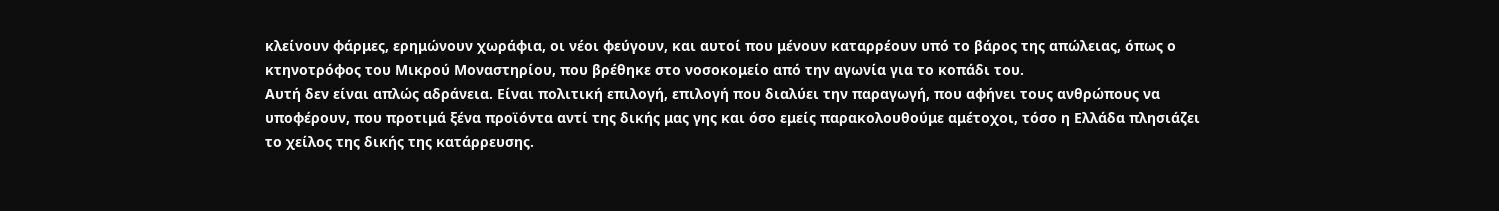κλείνουν φάρμες, ερημώνουν χωράφια, οι νέοι φεύγουν, και αυτοί που μένουν καταρρέουν υπό το βάρος της απώλειας, όπως ο κτηνοτρόφος του Μικρού Μοναστηρίου, που βρέθηκε στο νοσοκομείο από την αγωνία για το κοπάδι του.
Αυτή δεν είναι απλώς αδράνεια. Είναι πολιτική επιλογή, επιλογή που διαλύει την παραγωγή, που αφήνει τους ανθρώπους να υποφέρουν, που προτιμά ξένα προϊόντα αντί της δικής μας γης και όσο εμείς παρακολουθούμε αμέτοχοι, τόσο η Ελλάδα πλησιάζει το χείλος της δικής της κατάρρευσης.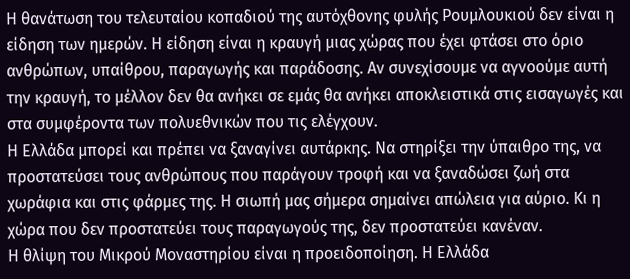Η θανάτωση του τελευταίου κοπαδιού της αυτόχθονης φυλής Ρουμλουκιού δεν είναι η είδηση των ημερών. Η είδηση είναι η κραυγή μιας χώρας που έχει φτάσει στο όριο ανθρώπων, υπαίθρου, παραγωγής και παράδοσης. Αν συνεχίσουμε να αγνοούμε αυτή την κραυγή, το μέλλον δεν θα ανήκει σε εμάς θα ανήκει αποκλειστικά στις εισαγωγές και στα συμφέροντα των πολυεθνικών που τις ελέγχουν.
Η Ελλάδα μπορεί και πρέπει να ξαναγίνει αυτάρκης. Να στηρίξει την ύπαιθρο της, να προστατεύσει τους ανθρώπους που παράγουν τροφή και να ξαναδώσει ζωή στα χωράφια και στις φάρμες της. Η σιωπή μας σήμερα σημαίνει απώλεια για αύριο. Κι η χώρα που δεν προστατεύει τους παραγωγούς της, δεν προστατεύει κανέναν.
Η θλίψη του Μικρού Μοναστηρίου είναι η προειδοποίηση. Η Ελλάδα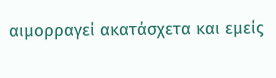αιμορραγεί ακατάσχετα και εμείς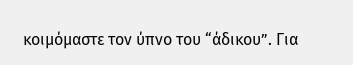κοιμόμαστε τον ύπνο του “άδικου”. Για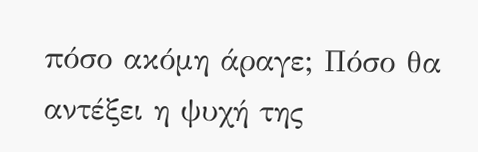πόσο ακόμη άραγε; Πόσο θα αντέξει η ψυχή της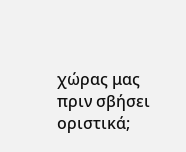χώρας μας πριν σβήσει οριστικά;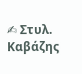✍ Στυλ. Καβάζης